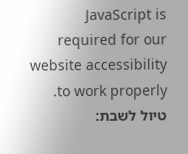JavaScript is required for our website accessibility to work properly. טיול לשבת: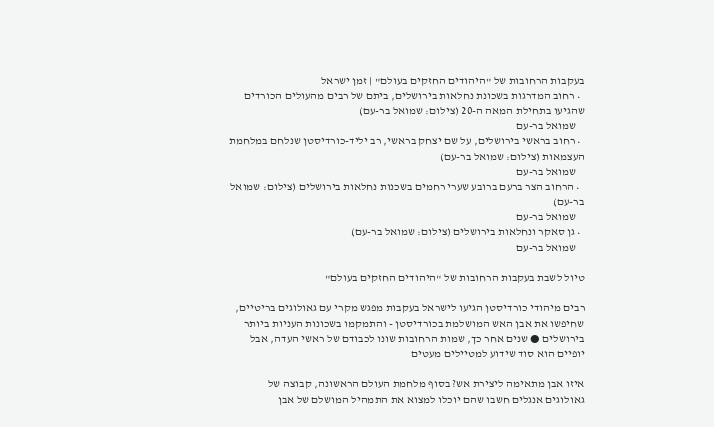בעקבות הרחובות של "היהודים החזקים בעולם" | זמן ישראל
  • רחוב המדרגות בשכונת נחלאות בירושלים, ביתם של רבים מהעולים הכורדים שהגיעו בתחילת המאה ה-20 (צילום: שמואל בר-עם)
    שמואל בר-עם
  • רחוב בראשי בירושלים, על שם יצחק בראשי, רב יליד-כורדיסטן שנלחם במלחמת העצמאות (צילום: שמואל בר-עם)
    שמואל בר-עם
  • הרחוב הצר ברעם ברובע שערי רחמים בשכנות נחלאות בירושלים (צילום: שמואל בר-עם)
    שמואל בר-עם
  • גן סאקר ונחלאות בירושלים (צילום: שמואל בר-עם)
    שמואל בר-עם

טיול לשבת בעקבות הרחובות של "היהודים החזקים בעולם"

רבים מיהודי כורדיסטן הגיעו לישראל בעקבות מפגש מקרי עם גאולוגים בריטיים, שחיפשו את אבן האש המושלמת בכורדיסטן - והתמקמו בשכונות העניות ביותר בירושלים ● שנים אחר כך, שמות הרחובות שונו לכבודם של ראשי העדה, אבל יופיים הוא סוד שידוע למטיילים מעטים

איזו אבן מתאימה ליצירת אש? בסוף מלחמת העולם הראשונה, קבוצה של גאולוגים אנגלים חשבו שהם יוכלו למצוא את התמהיל המושלם של אבן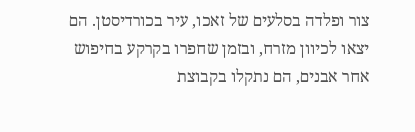צור ופלדה בסלעים של זאכו, עיר בכורדיסטן. הם יצאו לכיוון מזרח, ובזמן שחפרו בקרקע בחיפוש אחר אבנים, הם נתקלו בקבוצת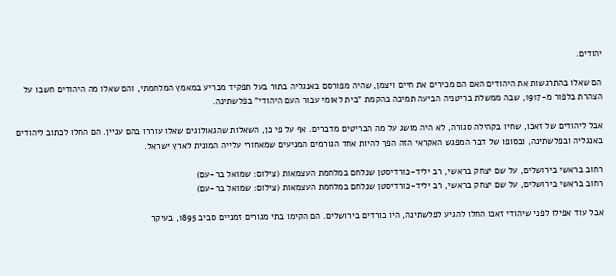יהודים.

הם שאלו בהתרגשות את היהודים האם הם מכירים את חיים ויצמן, שהיה מפורסם באנגליה בתור בעל תפקיד מכריע במאמץ המלחמתי, והם שאלו מה היהודים חשבו על הצהרת בלפור מ-1917, שבה ממשלת בריטניה הביעה תמיכה בהקמת "בית לאומי עבור העם היהודי" בפלשתינה.

אבל ליהודים של זאכו, שחיו בקהילה סגורה, לא היה מושג על מה הבריטים מדברים. אף על פי כן, השאלות שהגאולוגים שאלו עוררו בהם עניין. הם החלו לכתוב ליהודים באנגליה ובפלשתינה, ובסופו של דבר המפגש האקראי הזה הפך להיות אחד הגורמים המניעים שמאחורי עלייה המונית לארץ ישראל.

רחוב בראשי בירושלים, על שם יצחק בראשי, רב יליד-כורדיסטן שנלחם במלחמת העצמאות (צילום: שמואל בר-עם)
רחוב בראשי בירושלים, על שם יצחק בראשי, רב יליד-כורדיסטן שנלחם במלחמת העצמאות (צילום: שמואל בר-עם)

אבל עוד אפילו לפני שיהודי זאכו החלו להגיע לפלשתינה, היו כורדים בירושלים. הם הקימו בתי מגורים זמניים סביב 1895, בעיקר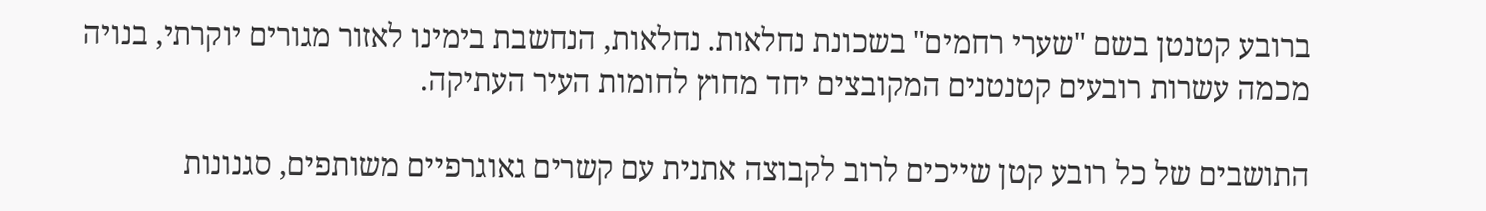ברובע קטנטן בשם "שערי רחמים" בשכונת נחלאות. נחלאות, הנחשבת בימינו לאזור מגורים יוקרתי, בנויה מכמה עשרות רובעים קטנטנים המקובצים יחד מחוץ לחומות העיר העתיקה.

התושבים של כל רובע קטן שייכים לרוב לקבוצה אתנית עם קשרים גאוגרפיים משותפים, סגנונות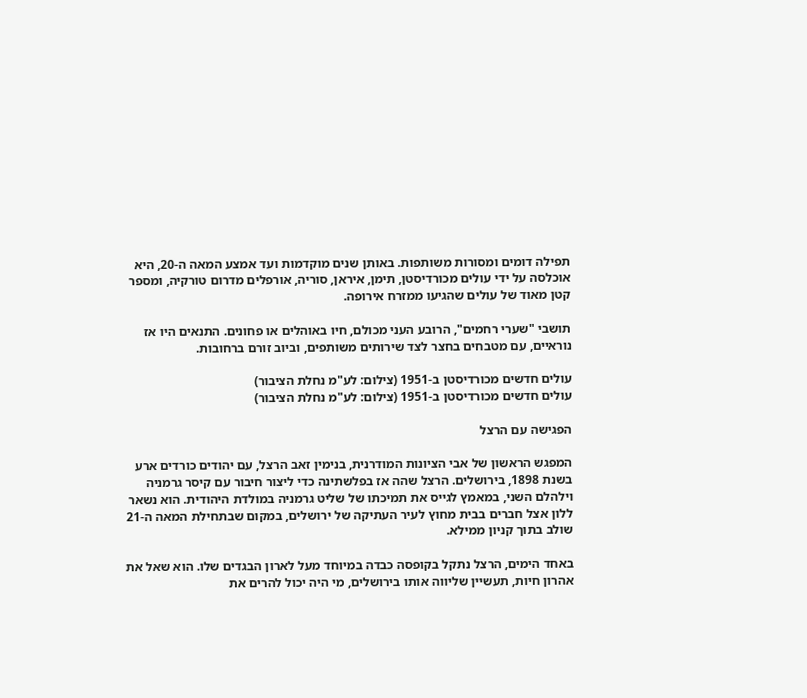תפילה דומים ומסורות משותפות. באותן שנים מוקדמות ועד אמצע המאה ה-20, היא אוכלסה על ידי עולים מכורדיסטן, תימן, איראן, סוריה, אורפלים מדרום טורקיה, ומספר קטן מאוד של עולים שהגיעו ממזרח אירופה.

תושבי "שערי רחמים", הרובע העני מכולם, חיו באוהלים או פחונים. התנאים היו אז נוראיים, עם מטבחים בחצר לצד שירותים משותפים, וביוב זורם ברחובות.

עולים חדשים מכורדיסטן ב-1951 (צילום: לע"מ נחלת הציבור)
עולים חדשים מכורדיסטן ב-1951 (צילום: לע"מ נחלת הציבור)

הפגישה עם הרצל

המפגש הראשון של אבי הציונות המודרנית, בנימין זאב הרצל, עם יהודים כורדים ארע בשנת 1898, בירושלים. הרצל שהה אז בפלשתינה כדי ליצור חיבור עם קיסר גרמניה וילהלם השני, במאמץ לגייס את תמיכתו של שליט גרמניה במולדת היהודית. הוא נשאר ללון אצל חברים בבית מחוץ לעיר העתיקה של ירושלים, במקום שבתחילת המאה ה-21 שולב בתוך קניון ממילא.

באחד הימים, הרצל נתקל בקופסה כבדה במיוחד מעל לארון הבגדים שלו. הוא שאל את אהרון חיות, תעשיין שליווה אותו בירושלים, מי היה יכול להרים את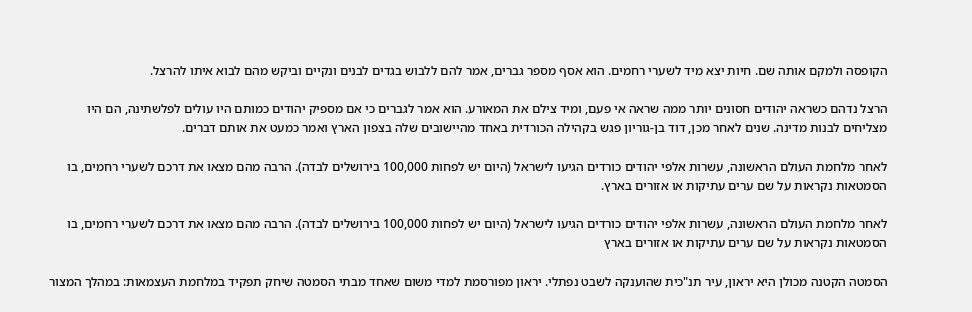הקופסה ולמקם אותה שם. חיות יצא מיד לשערי רחמים. הוא אסף מספר גברים, אמר להם ללבוש בגדים לבנים ונקיים וביקש מהם לבוא איתו להרצל.

הרצל נדהם כשראה יהודים חסונים יותר ממה שראה אי פעם, ומיד צילם את המאורע. הוא אמר לגברים כי אם מספיק יהודים כמותם היו עולים לפלשתינה, הם היו מצליחים לבנות מדינה. שנים לאחר מכן, דוד בן-גוריון פגש בקהילה הכורדית באחד מהיישובים שלה בצפון הארץ ואמר כמעט את אותם דברים.

לאחר מלחמת העולם הראשונה, עשרות אלפי יהודים כורדים הגיעו לישראל (היום יש לפחות 100,000 בירושלים לבדה). הרבה מהם מצאו את דרכם לשערי רחמים, בו הסמטאות נקראות על שם ערים עתיקות או אזורים בארץ.

לאחר מלחמת העולם הראשונה, עשרות אלפי יהודים כורדים הגיעו לישראל (היום יש לפחות 100,000 בירושלים לבדה). הרבה מהם מצאו את דרכם לשערי רחמים, בו הסמטאות נקראות על שם ערים עתיקות או אזורים בארץ

הסמטה הקטנה מכולן היא יראון, עיר תנ"כית שהוענקה לשבט נפתלי. יראון מפורסמת למדי משום שאחד מבתי הסמטה שיחק תפקיד במלחמת העצמאות: במהלך המצור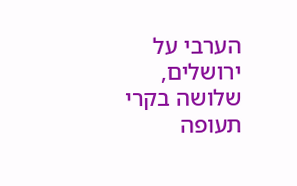הערבי על ירושלים, שלושה בקרי תעופה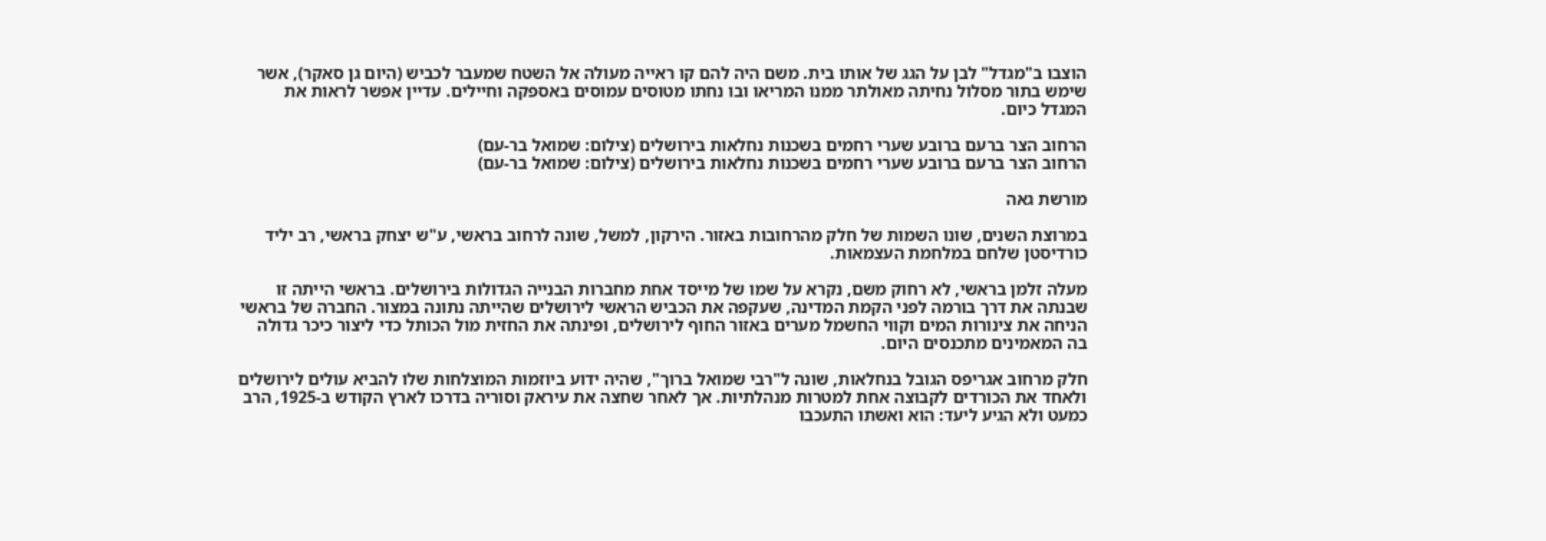הוצבו ב"מגדל" לבן על הגג של אותו בית. משם היה להם קו ראייה מעולה אל השטח שמעבר לכביש (היום גן סאקר), אשר שימש בתור מסלול נחיתה מאולתר ממנו המריאו ובו נחתו מטוסים עמוסים באספקה וחיילים. עדיין אפשר לראות את המגדל כיום.

הרחוב הצר ברעם ברובע שערי רחמים בשכנות נחלאות בירושלים (צילום: שמואל בר-עם)
הרחוב הצר ברעם ברובע שערי רחמים בשכנות נחלאות בירושלים (צילום: שמואל בר-עם)

מורשת גאה

במרוצת השנים, שונו השמות של חלק מהרחובות באזור. הירקון, למשל, שונה לרחוב בראשי, ע"ש יצחק בראשי, רב יליד כורדיסטן שלחם במלחמת העצמאות.

מעלה זלמן בראשי, לא רחוק משם, נקרא על שמו של מייסד אחת מחברות הבנייה הגדולות בירושלים. בראשי הייתה זו שבנתה את דרך בורמה לפני הקמת המדינה, שעקפה את הכביש הראשי לירושלים שהייתה נתונה במצור. החברה של בראשי הניחה את צינורות המים וקווי החשמל מערים באזור החוף לירושלים, ופינתה את החזית מול הכותל כדי ליצור כיכר גדולה בה המאמינים מתכנסים היום.

חלק מרחוב אגריפס הגובל בנחלאות, שונה ל"רבי שמואל ברוך", שהיה ידוע ביוזמות המוצלחות שלו להביא עולים לירושלים ולאחד את הכורדים לקבוצה אחת למטרות מנהלתיות. אך לאחר שחצה את עיראק וסוריה בדרכו לארץ הקודש ב-1925, הרב כמעט ולא הגיע ליעד: הוא ואשתו התעכבו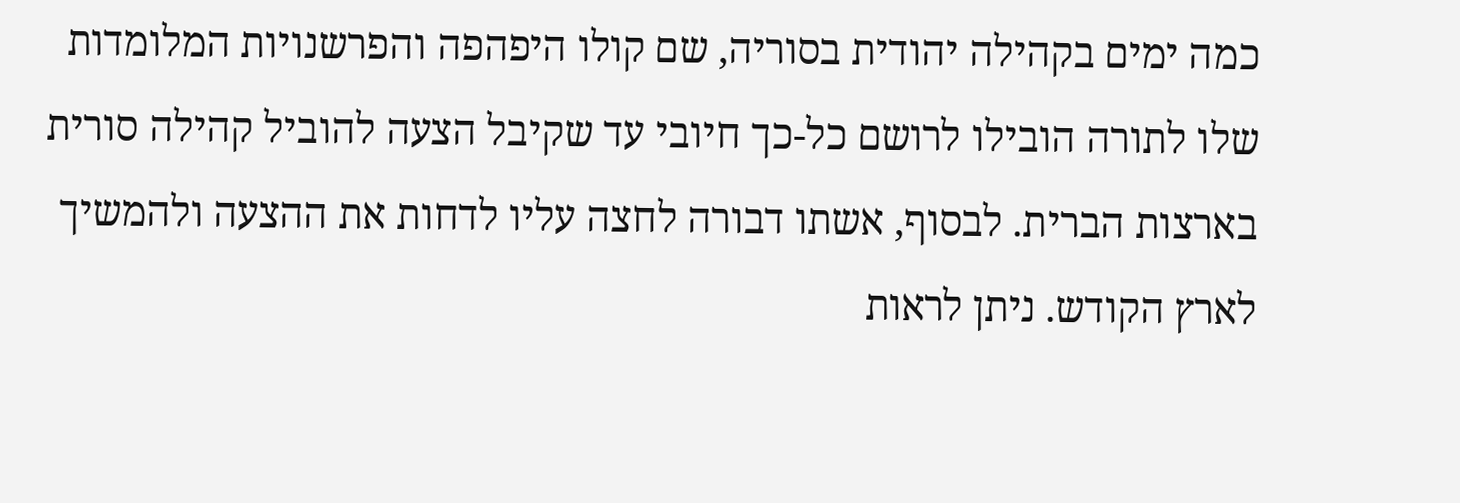כמה ימים בקהילה יהודית בסוריה, שם קולו היפהפה והפרשנויות המלומדות שלו לתורה הובילו לרושם כל-כך חיובי עד שקיבל הצעה להוביל קהילה סורית בארצות הברית. לבסוף, אשתו דבורה לחצה עליו לדחות את ההצעה ולהמשיך לארץ הקודש. ניתן לראות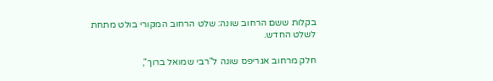בקלות ששם הרחוב שונה: שלט הרחוב המקורי בולט מתחת לשלט החדש.

חלק מרחוב אגריפס שונה ל"רבי שמואל ברוך",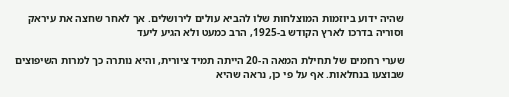שהיה ידוע ביוזמות המוצלחות שלו להביא עולים לירושלים. אך לאחר שחצה את עיראק וסוריה בדרכו לארץ הקודש ב-1925, הרב כמעט ולא הגיע ליעד

שערי רחמים של תחילת המאה ה-20 הייתה תמיד ציורית, והיא נותרה כך למרות השיפוצים שבוצעו בנחלאות. אף על פי כן, נראה שהיא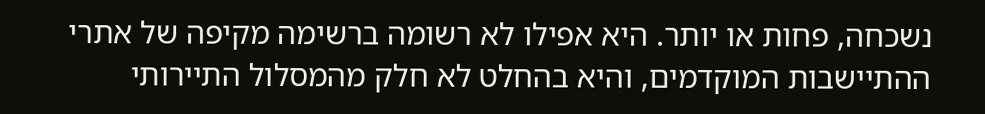נשכחה, פחות או יותר. היא אפילו לא רשומה ברשימה מקיפה של אתרי ההתיישבות המוקדמים, והיא בהחלט לא חלק מהמסלול התיירותי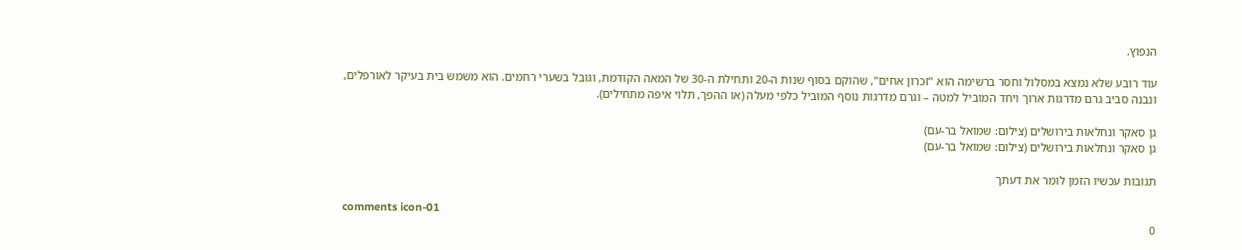הנפוץ.

עוד רובע שלא נמצא במסלול וחסר ברשימה הוא "זכרון אחים", שהוקם בסוף שנות ה-20 ותחילת ה-30 של המאה הקודמת, וגובל בשערי רחמים. הוא משמש בית בעיקר לאורפלים, ונבנה סביב גרם מדרגות ארוך ויחד המוביל למטה – וגרם מדרגות נוסף המוביל כלפי מעלה (או ההפך, תלוי איפה מתחילים).

גן סאקר ונחלאות בירושלים (צילום: שמואל בר-עם)
גן סאקר ונחלאות בירושלים (צילום: שמואל בר-עם)

תגובות עכשיו הזמן לומר את דעתך

comments icon-01
0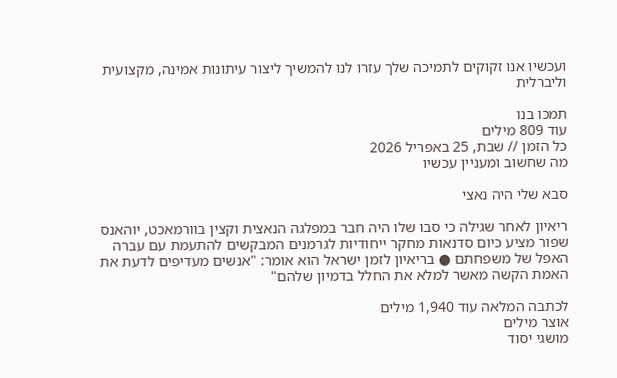ועכשיו אנו זקוקים לתמיכה שלך עזרו לנו להמשיך ליצור עיתונות אמינה, מקצועית וליברלית

תמכו בנו
עוד 809 מילים
כל הזמן // שבת, 25 באפריל 2026
מה שחשוב ומעניין עכשיו

סבא שלי היה נאצי

ריאיון לאחר שגילה כי סבו שלו היה חבר במפלגה הנאצית וקצין בוורמאכט, יוהאנס שפור מציע כיום סדנאות מחקר ייחודיות לגרמנים המבקשים להתעמת עם עברה האפל של משפחתם ● בריאיון לזמן ישראל הוא אומר: "אנשים מעדיפים לדעת את האמת הקשה מאשר למלא את החלל בדמיון שלהם"

לכתבה המלאה עוד 1,940 מילים
אוצר מילים
מושגי יסוד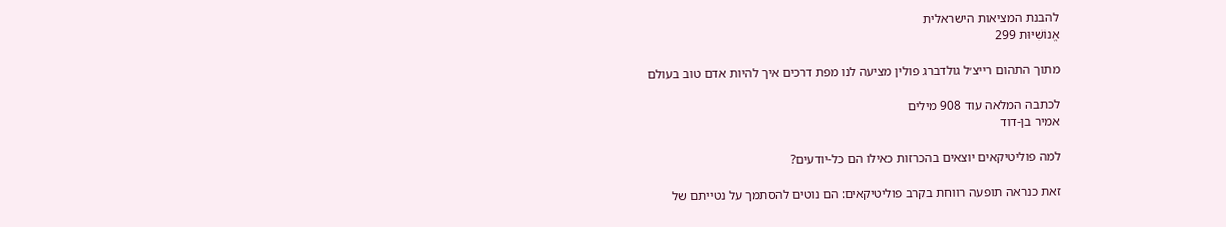להבנת המציאות הישראלית
אֱנוֹשִׁיּוּת 299

מתוך התהום רייצ׳ל גולדברג פולין מציעה לנו מפת דרכים איך להיות אדם טוב בעולם

לכתבה המלאה עוד 908 מילים
אמיר בן-דוד

למה פוליטיקאים יוצאים בהכרזות כאילו הם כל-יודעים?

זאת כנראה תופעה רווחת בקרב פוליטיקאים: הם נוטים להסתמך על נטייתם של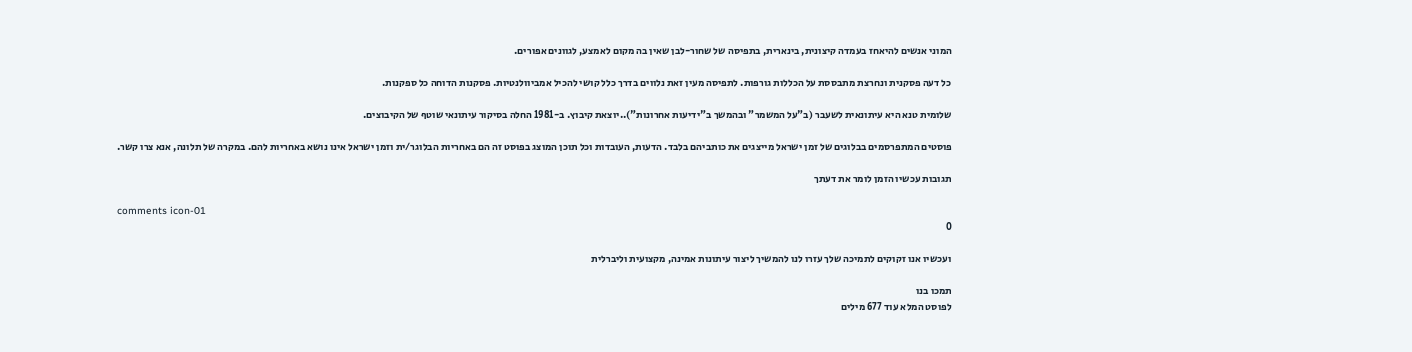המוני אנשים להיאחז בעמדה קיצונית, בינארית, בתפיסה של שחור-לבן שאין בה מקום לאמצע, לגוונים אפורים.

כל דעה פסקנית ונחרצת מתבססת על הכללות גורפות. לתפיסה מעין זאת נלווים בדרך כלל קושי להכיל אמביוולנטיות. פסקנות הדוחה כל ספקנות.

שלומית טנא היא עיתונאית לשעבר (ב"על המשמר" ובהמשך ב"ידיעות אחרונות")..יוצאת קיבוץ. ב-1981 החלה בסיקור עיתונאי שוטף של הקיבוצים.

פוסטים המתפרסמים בבלוגים של זמן ישראל מייצגים את כותביהם בלבד. הדעות, העובדות וכל תוכן המוצג בפוסט זה הם באחריות הבלוגר/ית וזמן ישראל אינו נושא באחריות להם. במקרה של תלונה, אנא צרו קשר.

תגובות עכשיו הזמן לומר את דעתך

comments icon-01
0

ועכשיו אנו זקוקים לתמיכה שלך עזרו לנו להמשיך ליצור עיתונות אמינה, מקצועית וליברלית

תמכו בנו
לפוסט המלא עוד 677 מילים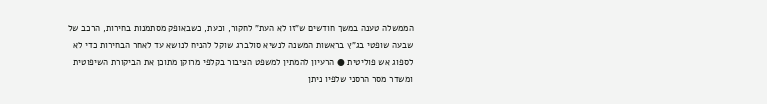הממשלה טענה במשך חודשים ש"זו לא העת" לחקור, וכעת, כשבאופק מסתמנות בחירות, הרכב של שבעה שופטי בג"ץ בראשות המשנה לנשיא סולברג שוקל להניח לנושא עד לאחר הבחירות כדי לא לספוג אש פוליטית ● הרעיון להמתין למשפט הציבור בקלפי מרוקן מתוכן את הביקורת השיפוטית ומשדר מסר הרסני שלפיו ניתן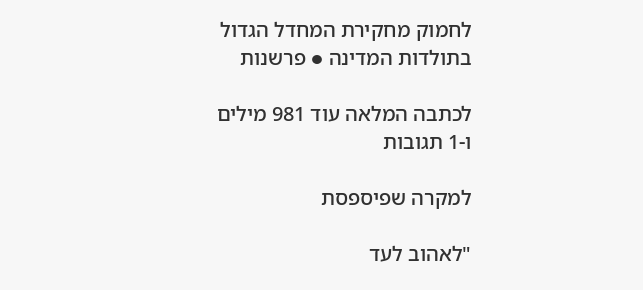לחמוק מחקירת המחדל הגדול בתולדות המדינה ● פרשנות

לכתבה המלאה עוד 981 מילים ו-1 תגובות

למקרה שפיספסת

"לאהוב לעד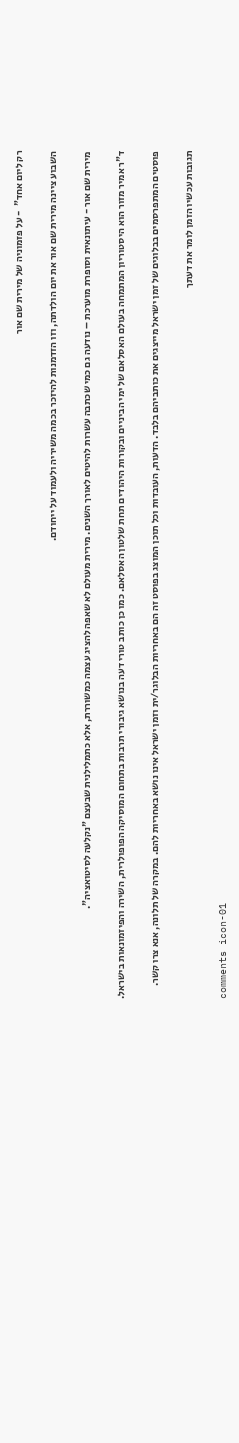רק ליום אחד"  - על פזמוניה של מירית שם אור

השבוע ציינה מירית שם אור את יום הולדתה, וזו הזדמנות להיזכר בכמה משיריה ולעמוד על ייחודם.

מירית שם אור - עיתונאית וסופרת מוערכת – נודעה גם כמי שכתבה עשרות להיטים לאורך השנים. מירית מעולם לא שאפה להציג עצמה כמשוררת, אלא כתמלילנית שבעצם "נקלעה לסיטואציה".

ד"ר אמיר מזור הוא היסטוריון המתמחה בעולם האסלאם של ימי הביניים ובקורות היהודים תחת שלטון האסלאם. כמו כן כותב טורי דעה בנושא גיבורי תרבות בתחום המוסיקה הפופולרית, השירה והפיזמונאות בישראל.

פוסטים המתפרסמים בבלוגים של זמן ישראל מייצגים את כותביהם בלבד. הדעות, העובדות וכל תוכן המוצג בפוסט זה הם באחריות הבלוגר/ית וזמן ישראל אינו נושא באחריות להם. במקרה של תלונה, אנא צרו קשר.

תגובות עכשיו הזמן לומר את דעתך

comments icon-01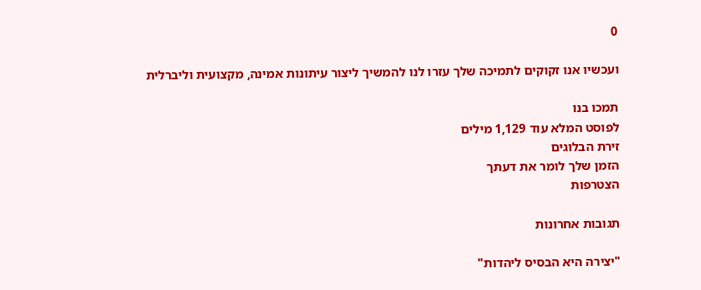0

ועכשיו אנו זקוקים לתמיכה שלך עזרו לנו להמשיך ליצור עיתונות אמינה, מקצועית וליברלית

תמכו בנו
לפוסט המלא עוד 1,129 מילים
זירת הבלוגים
הזמן שלך לומר את דעתך
הצטרפות

תגובות אחרונות

"יצירה היא הבסיס ליהדות"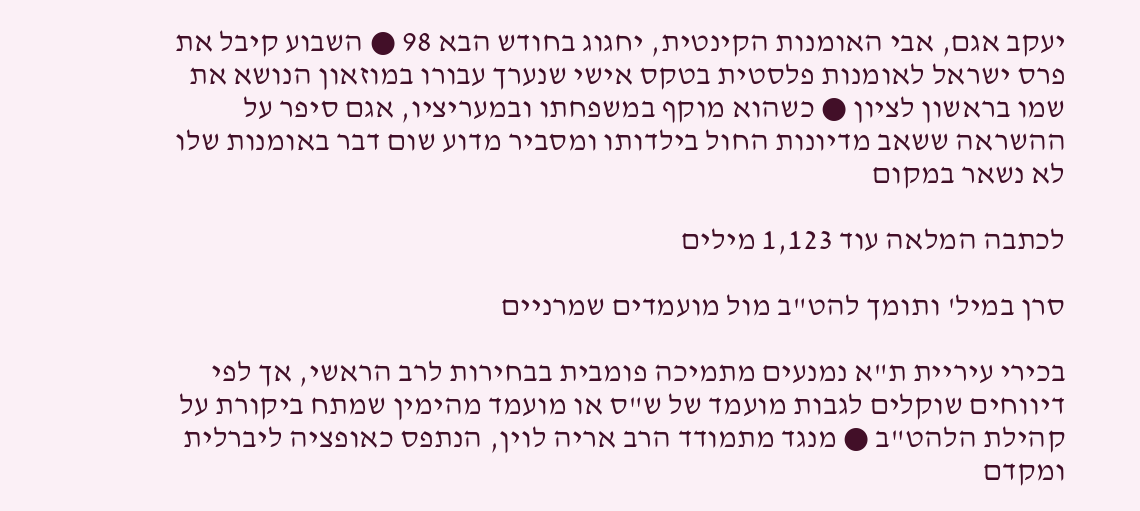יעקב אגם, אבי האומנות הקינטית, יחגוג בחודש הבא 98 ● השבוע קיבל את פרס ישראל לאומנות פלסטית בטקס אישי שנערך עבורו במוזאון הנושא את שמו בראשון לציון ● כשהוא מוקף במשפחתו ובמעריציו, אגם סיפר על ההשראה ששאב מדיונות החול בילדותו ומסביר מדוע שום דבר באומנות שלו לא נשאר במקום

לכתבה המלאה עוד 1,123 מילים

סרן במיל' ותומך להט"ב מול מועמדים שמרניים

בכירי עיריית ת"א נמנעים מתמיכה פומבית בבחירות לרב הראשי, אך לפי דיווחים שוקלים לגבות מועמד של ש"ס או מועמד מהימין שמתח ביקורת על קהילת הלהט"ב ● מנגד מתמודד הרב אריה לוין, הנתפס כאופציה ליברלית ומקדם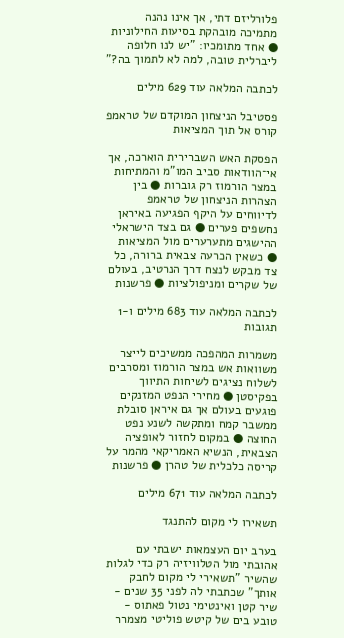פלורליזם דתי, אך אינו נהנה מתמיכה מובהקת בסיעות החילוניות ● אחד מתומכיו: "יש לנו חלופה ליברלית טובה, למה לא לתמוך בה?"

לכתבה המלאה עוד 629 מילים

פסטיבל הניצחון המוקדם של טראמפ קורס אל תוך המציאות

הפסקת האש השברירית הוארכה, אך אי־הוודאות סביב המו"מ והמתיחות במצר הורמוז רק גוברות ● בין הצהרות הניצחון של טראמפ לדיווחים על היקף הפגיעה באיראן נחשפים פערים ● גם בצד הישראלי ההישגים מתערערים מול המציאות ● כשאין הכרעה צבאית ברורה, כל צד מבקש לנצח דרך הנרטיב, בעולם של שקרים ומניפולציות ● פרשנות

לכתבה המלאה עוד 683 מילים ו-1 תגובות

משמרות המהפכה ממשיכים לייצר משוואות אש במצר הורמוז ומסרבים לשלוח נציגים לשיחות התיווך בפקיסטן ● מחירי הנפט המזנקים פוגעים בעולם אך גם איראן סובלת ממשבר קמח ומתקשה לשנע נפט החוצה ● במקום לחזור לאופציה הצבאית, הנשיא האמריקאי מהמר על קריסה כלכלית של טהרן ● פרשנות

לכתבה המלאה עוד 671 מילים

תשאירו לי מקום להתנגד

בערב יום העצמאות ישבתי עם אהובתי מול הטלוויזיה רק כדי לגלות שהשיר "תשאירי לי מקום לחבק אותך" שכתבתי לה לפני 35 שנים - שיר קטן ואינטימי נטול פאתוס - טובע בים של קיטש פוליטי מצמרר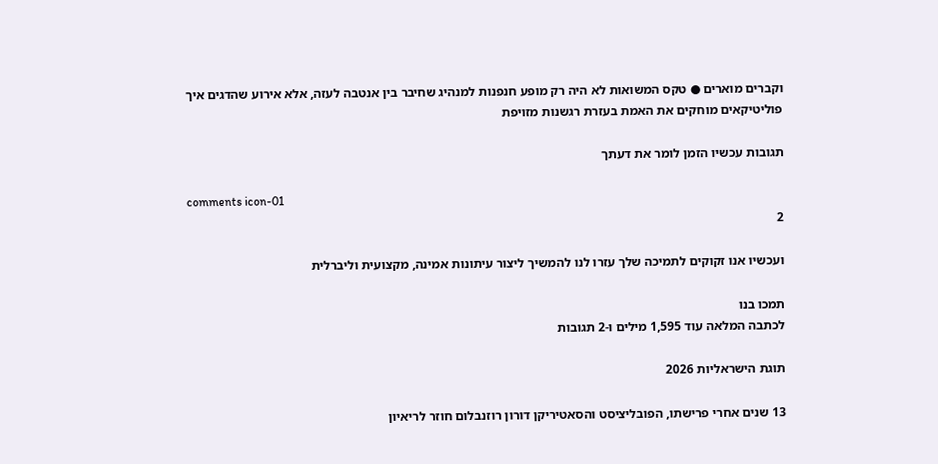וקברים מוארים ● טקס המשואות לא היה רק מופע חנפנות למנהיג שחיבר בין אנטבה לעזה, אלא אירוע שהדגים איך פוליטיקאים מוחקים את האמת בעזרת רגשנות מזויפת

תגובות עכשיו הזמן לומר את דעתך

comments icon-01
2

ועכשיו אנו זקוקים לתמיכה שלך עזרו לנו להמשיך ליצור עיתונות אמינה, מקצועית וליברלית

תמכו בנו
לכתבה המלאה עוד 1,595 מילים ו-2 תגובות

תוגת הישראליות 2026

13 שנים אחרי פרישתו, הפובליציסט והסאטיריקן דורון רוזנבלום חוזר לריאיון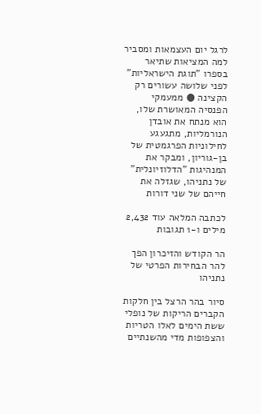לרגל יום העצמאות ומסביר למה המציאות שתיאר בספרו "תוגת הישראליות" לפני שלושה עשורים רק הקצינה ● ממעמקי הפנסיה המאושרת שלו, הוא מנתח את אובדן הנורמליות, מתגעגע לחילוניות הפרגמטית של בן-גוריון, ומבקר את המנהיגות "הדלוזיונלית" של נתניהו, שגזלה את חייהם של שני דורות

לכתבה המלאה עוד 2,432 מילים ו-1 תגובות

הר הקודש והזיכרון הפך להר הבחירות הפרטי של נתניהו

סיור בהר הרצל בין חלקות הקברים הריקות של נופלי ששת הימים לאלו הטריות והצפופות מדי מהשנתיים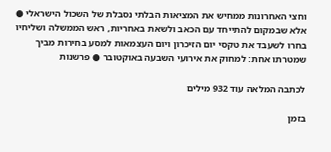וחצי האחרונות ממחיש את המציאות הבלתי נסבלת של השכול הישראלי ● אלא שבמקום להתייחד עם הכאב ולשאת באחריות, ראש הממשלה ושליחיו בחרו לשעבד את טקסי יום הזיכרון ויום העצמאות למסע בחירות מביך שמטרתו אחת: למחוק את אירועי השבעה באוקטובר ● פרשנות

לכתבה המלאה עוד 932 מילים

בזמן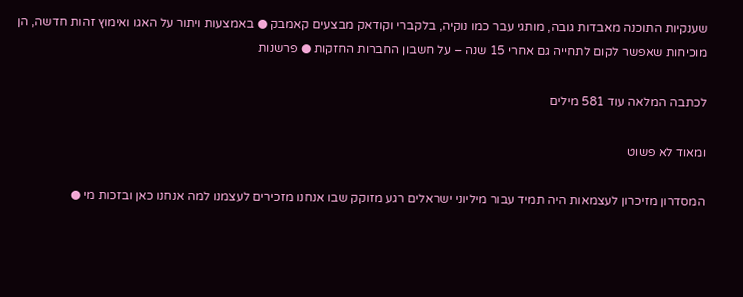שענקיות התוכנה מאבדות גובה, מותגי עבר כמו נוקיה, בלקברי וקודאק מבצעים קאמבק ● באמצעות ויתור על האגו ואימוץ זהות חדשה, הן מוכיחות שאפשר לקום לתחייה גם אחרי 15 שנה – על חשבון החברות החזקות ● פרשנות

לכתבה המלאה עוד 581 מילים

ומאוד לא פשוט

המסדרון מזיכרון לעצמאות היה תמיד עבור מיליוני ישראלים רגע מזוקק שבו אנחנו מזכירים לעצמנו למה אנחנו כאן ובזכות מי ●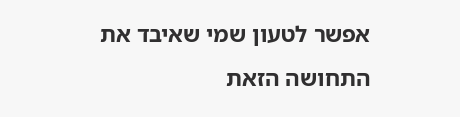אפשר לטעון שמי שאיבד את התחושה הזאת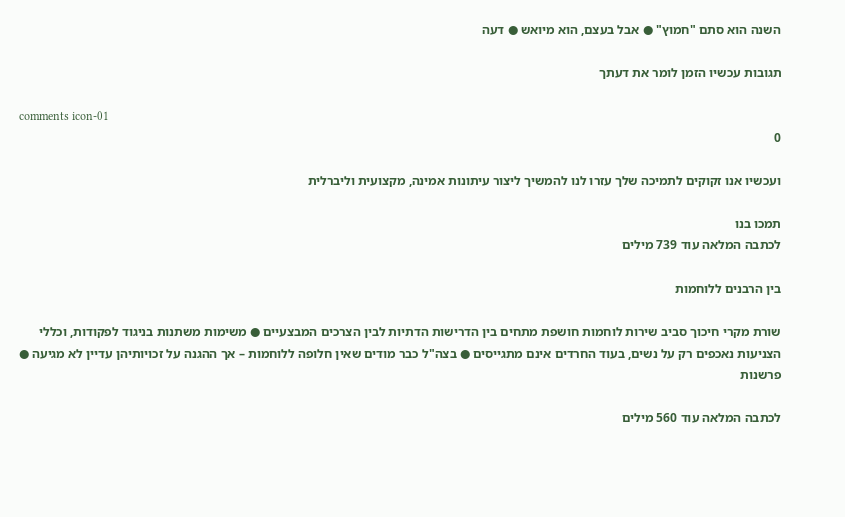השנה הוא סתם "חמוץ" ● אבל בעצם, הוא מיואש ● דעה

תגובות עכשיו הזמן לומר את דעתך

comments icon-01
0

ועכשיו אנו זקוקים לתמיכה שלך עזרו לנו להמשיך ליצור עיתונות אמינה, מקצועית וליברלית

תמכו בנו
לכתבה המלאה עוד 739 מילים

בין הרבנים ללוחמות

שורת מקרי חיכוך סביב שירות לוחמות חושפת מתחים בין הדרישות הדתיות לבין הצרכים המבצעיים ● משימות משתנות בניגוד לפקודות, וכללי הצניעות נאכפים רק על נשים, בעוד החרדים אינם מתגייסים ● בצה"ל כבר מודים שאין חלופה ללוחמות – אך ההגנה על זכויותיהן עדיין לא מגיעה ● פרשנות

לכתבה המלאה עוד 560 מילים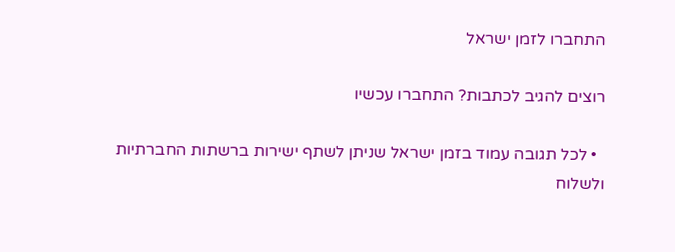התחברו לזמן ישראל

רוצים להגיב לכתבות? התחברו עכשיו

  • לכל תגובה עמוד בזמן ישראל שניתן לשתף ישירות ברשתות החברתיות ולשלוח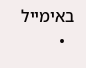באימייל
  •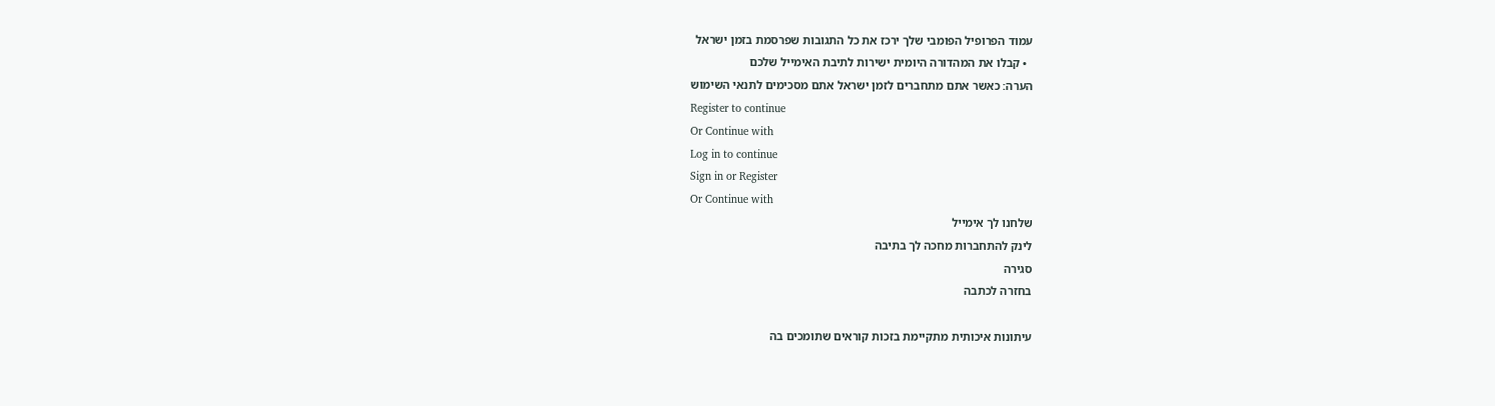עמוד הפרופיל הפומבי שלך ירכז את כל התגובות שפרסמת בזמן ישראל
  • קבלו את המהדורה היומית ישירות לתיבת האימייל שלכם
הערה: כאשר אתם מתחברים לזמן ישראל אתם מסכימים לתנאי השימוש
Register to continue
Or Continue with
Log in to continue
Sign in or Register
Or Continue with
שלחנו לך אימייל
לינק להתחברות מחכה לך בתיבה
סגירה
בחזרה לכתבה

עיתונות איכותית מתקיימת בזכות קוראים שתומכים בה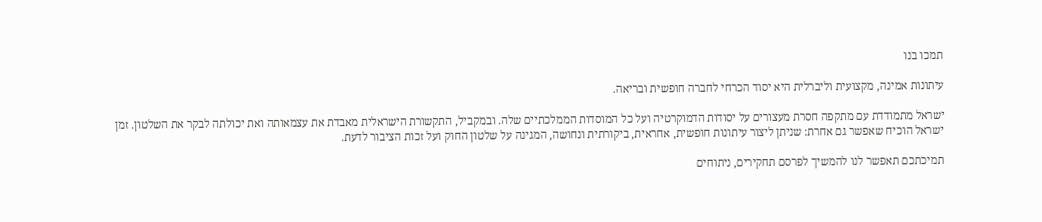תמכו בנו

עיתונות אמינה, מקצועית וליברלית היא יסוד הכרחי לחברה חופשית ובריאה.

ישראל מתמודדת עם מתקפה חסרת מעצורים על יסודות הדמוקרטיה ועל כל המוסדות הממלכתיים שלה. ובמקביל, התקשורת הישראלית מאבדת את עצמאותה ואת יכולתה לבקר את השלטון. זמן ישראל הוכיח שאפשר גם אחרת: שניתן ליצור עיתונות חופשית, אחראית, ביקורתית ונחושה, המגינה על שלטון החוק ועל זכות הציבור לדעת.

תמיכתכם תאפשר לנו להמשיך לפרסם תחקירים, ניתוחים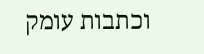וכתבות עומק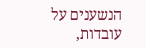הנשענים על עובדות,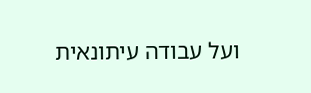ועל עבודה עיתונאית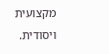מקצועית ויסודית.